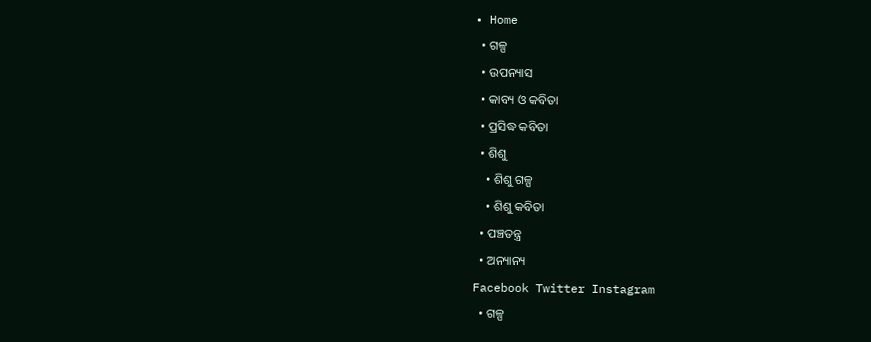• Home
  • ଗଳ୍ପ
  • ଉପନ୍ୟାସ
  • କାବ୍ୟ ଓ କବିତା
  • ପ୍ରସିଦ୍ଧ କବିତା
  • ଶିଶୁ
    • ଶିଶୁ ଗଳ୍ପ
    • ଶିଶୁ କବିତା
  • ପଞ୍ଚତନ୍ତ୍ର
  • ଅନ୍ୟାନ୍ୟ
Facebook Twitter Instagram
  • ଗଳ୍ପ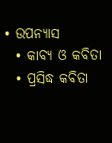• ଉପନ୍ୟାସ
  • କାବ୍ୟ ଓ କବିତା
  • ପ୍ରସିଦ୍ଧ କବିତା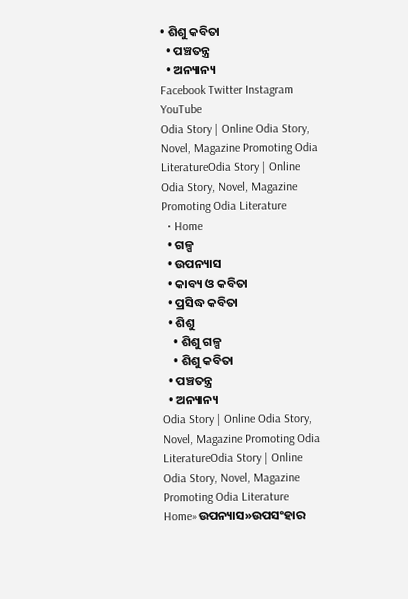• ଶିଶୁ କବିତା
  • ପଞ୍ଚତନ୍ତ୍ର
  • ଅନ୍ୟାନ୍ୟ
Facebook Twitter Instagram YouTube
Odia Story | Online Odia Story, Novel, Magazine Promoting Odia LiteratureOdia Story | Online Odia Story, Novel, Magazine Promoting Odia Literature
  • Home
  • ଗଳ୍ପ
  • ଉପନ୍ୟାସ
  • କାବ୍ୟ ଓ କବିତା
  • ପ୍ରସିଦ୍ଧ କବିତା
  • ଶିଶୁ
    • ଶିଶୁ ଗଳ୍ପ
    • ଶିଶୁ କବିତା
  • ପଞ୍ଚତନ୍ତ୍ର
  • ଅନ୍ୟାନ୍ୟ
Odia Story | Online Odia Story, Novel, Magazine Promoting Odia LiteratureOdia Story | Online Odia Story, Novel, Magazine Promoting Odia Literature
Home»ଉପନ୍ୟାସ»ଉପସଂହାର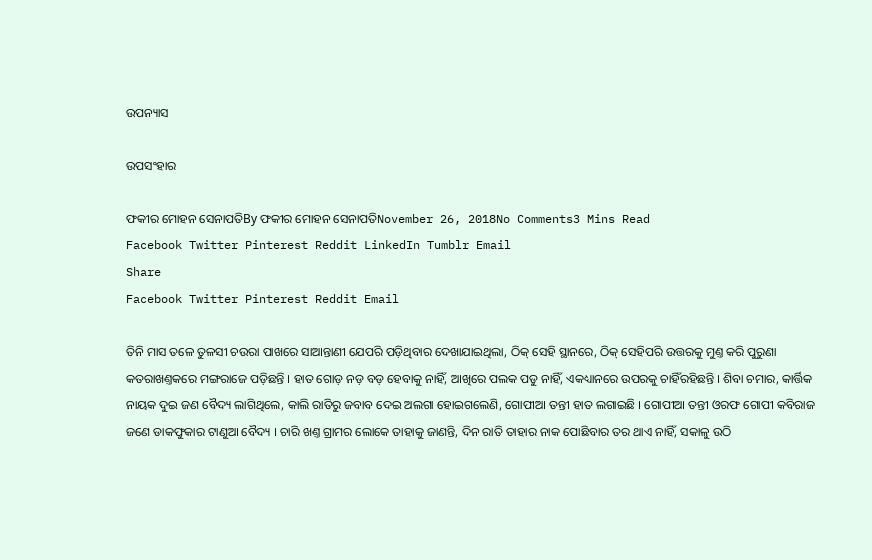ଉପନ୍ୟାସ

ଉପସଂହାର

ଫକୀର ମୋହନ ସେନାପତିBy ଫକୀର ମୋହନ ସେନାପତିNovember 26, 2018No Comments3 Mins Read
Facebook Twitter Pinterest Reddit LinkedIn Tumblr Email
Share
Facebook Twitter Pinterest Reddit Email

ତିନି ମାସ ତଳେ ତୁଳସୀ ଚଉରା ପାଖରେ ସାଆନ୍ତାଣୀ ଯେପରି ପଡ଼ିଥିବାର ଦେଖାଯାଇଥିଲା, ଠିକ୍ ସେହି ସ୍ଥାନରେ, ଠିକ୍ ସେହିପରି ଉତ୍ତରକୁ ମୁଣ୍ତ କରି ପୁରୁଣା କତରାଖଣ୍ତକରେ ମଙ୍ଗରାଜେ ପଡ଼ିଛନ୍ତି । ହାତ ଗୋଡ଼ ନଡ଼ ବଡ଼ ହେବାକୁ ନାହିଁ, ଆଖିରେ ପଲକ ପଡୁ ନାହିଁ, ଏକଧ୍ୟାନରେ ଉପରକୁ ଚାହିଁରହିଛନ୍ତି । ଶିବା ଚମାର, କାର୍ତ୍ତିକ ନାୟକ ଦୁଇ ଜଣ ବୈଦ୍ୟ ଲାଗିଥିଲେ, କାଲି ରାତିରୁ ଜବାବ ଦେଇ ଅଲଗା ହୋଇଗଲେଣି, ଗୋପୀଆ ତନ୍ତୀ ହାତ ଲଗାଇଛି । ଗୋପୀଆ ତନ୍ତୀ ଓରଫ ଗୋପୀ କବିରାଜ ଜଣେ ଡାକଫୁକାର ଟାଣୁଆ ବୈଦ୍ୟ । ଚାରି ଖଣ୍ତ ଗ୍ରାମର ଲୋକେ ତାହାକୁ ଜାଣନ୍ତି, ଦିନ ରାତି ତାହାର ନାକ ପୋଛିବାର ତର ଥାଏ ନାହିଁ, ସକାଳୁ ଉଠି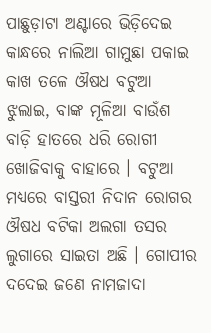ପାଛୁଡ଼ାଟା ଅଣ୍ଟାରେ ଭିଡ଼ିଦେଇ କାନ୍ଧରେ ନାଲିଆ ଗାମୁଛା ପକାଇ କାଖ ତଳେ ଔଷଧ ବଟୁଆ ଝୁଲାଇ, ବାଙ୍କ ମୂଳିଆ ବାଉଁଶ ବାଡ଼ି ହାତରେ ଧରି ରୋଗୀ ଖୋଜିବାକୁ ବାହାରେ । ବଟୁଆ ମଧ୍ୟରେ ବାସ୍ତରୀ ନିଦାନ ରୋଗର ଔଷଧ ବଟିକା ଅଲଗା ତସର ଲୁଗାରେ ସାଇତା ଅଛି । ଗୋପୀର ଦଦେଇ ଜଣେ ନାମଜାଦା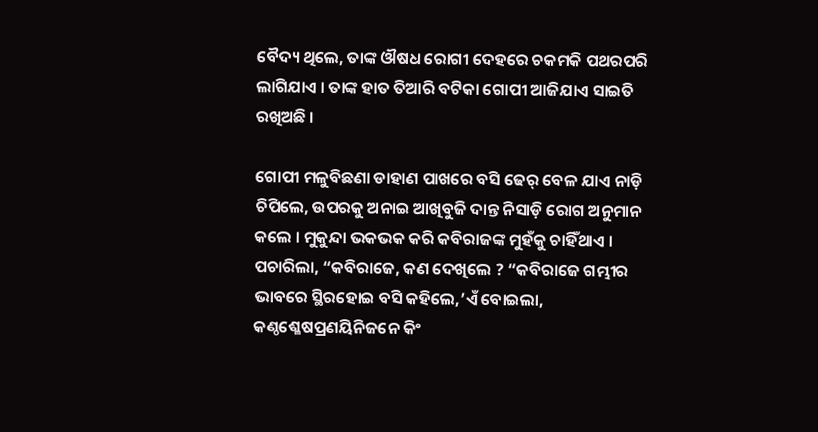ବୈଦ୍ୟ ଥିଲେ, ତାଙ୍କ ଔଷଧ ରୋଗୀ ଦେହରେ ଚକମକି ପଥରପରି ଲାଗିଯାଏ । ତାଙ୍କ ହାତ ତିଆରି ବଟିକା ଗୋପୀ ଆଜିଯାଏ ସାଇତି ରଖିଅଛି ।

ଗୋପୀ ମଳୁବିଛଣା ଡାହାଣ ପାଖରେ ବସି ଢେର୍ ବେଳ ଯାଏ ନାଡ଼ି ଚିପିଲେ, ଉପରକୁ ଅନାଇ ଆଖିବୁଜି ଦାନ୍ତ ନିସାଡ଼ି ରୋଗ ଅନୁମାନ କଲେ । ମୁକୁନ୍ଦା ଭକଭକ କରି କବିରାଜଙ୍କ ମୁହଁକୁ ଚାହିଁଥାଏ । ପଚାରିଲା, “କବିରାଜେ, କଣ ଦେଖିଲେ ? “କବିରାଜେ ଗମ୍ଭୀର ଭାବରେ ସ୍ଥିରହୋଇ ବସି କହିଲେ,’ଏଁ ବୋଇଲା, କଣ୍ଠଶ୍ଳେଷପ୍ରଣୟିନିଜନେ କିଂ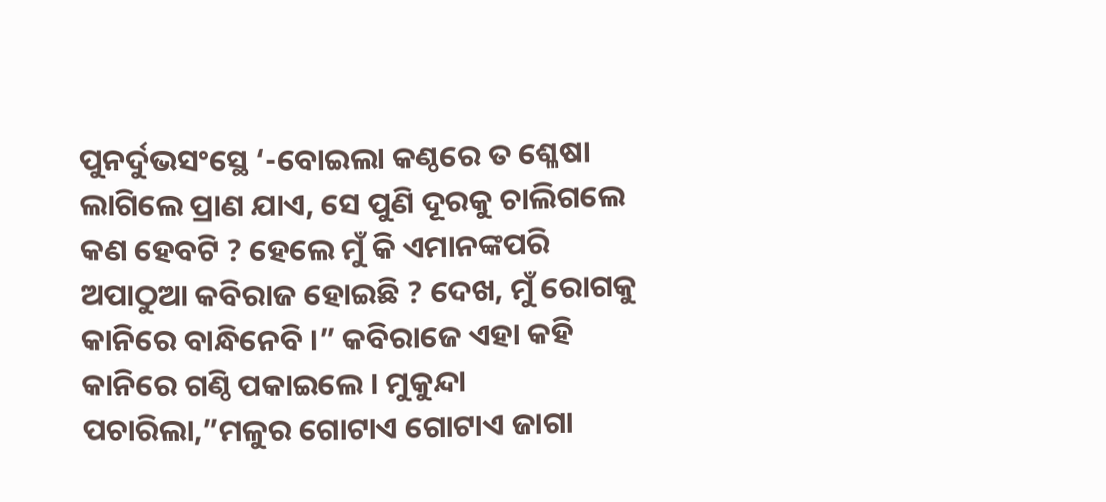ପୁନର୍ଦୁଭସଂସ୍ଥେ ‘-ବୋଇଲା କଣ୍ଠରେ ତ ଶ୍ଳେଷା ଲାଗିଲେ ପ୍ରାଣ ଯାଏ, ସେ ପୁଣି ଦୂରକୁ ଚାଲିଗଲେ କଣ ହେବଟି ? ହେଲେ ମୁଁ କି ଏମାନଙ୍କପରି ଅପାଠୁଆ କବିରାଜ ହୋଇଛି ? ଦେଖ, ମୁଁ ରୋଗକୁ କାନିରେ ବାନ୍ଧିନେବି ।” କବିରାଜେ ଏହା କହି କାନିରେ ଗଣ୍ଠି ପକାଇଲେ । ମୁକୁନ୍ଦା ପଚାରିଲା,”ମଳୁର ଗୋଟାଏ ଗୋଟାଏ ଜାଗା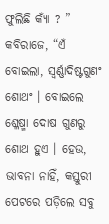ଫୁଲିଛି କ୍ୟାଁ ? ” କବିରାଜେ, “ଏଁ ବୋଇଲା, ସ୍ୱର୍ଣ୍ଣାଦିଷ୍ଟଗୁଣଂ ଶୋଥଂ । ବୋଇଲେ ଶ୍ଳେଷ୍ମା ଦୋଷ ଗୁଣରୁ ଶୋଥ ହୁଏ । ହେଉ, ଭାବନା ନାହିଁ, କସ୍ତୁରୀ ପେଟରେ ପଡ଼ିଲେ ସବୁ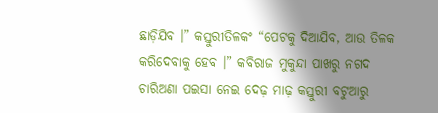ଛାଡ଼ିଯିବ ।” କସ୍ତୁରୀତିଳକଂ “ପେଟକୁ ଦିଆଯିବ, ଆଉ ତିଳକ କରିଦେବାକୁ ହେବ ।” କବିରାଜ ମୁକୁନ୍ଦା ପାଖରୁ ନଗଦ ଚାରିଅଣା ପଇସା ନେଇ ଦେଢ଼ ମାଢ଼ କସ୍ତୁରୀ ବଟୁଆରୁ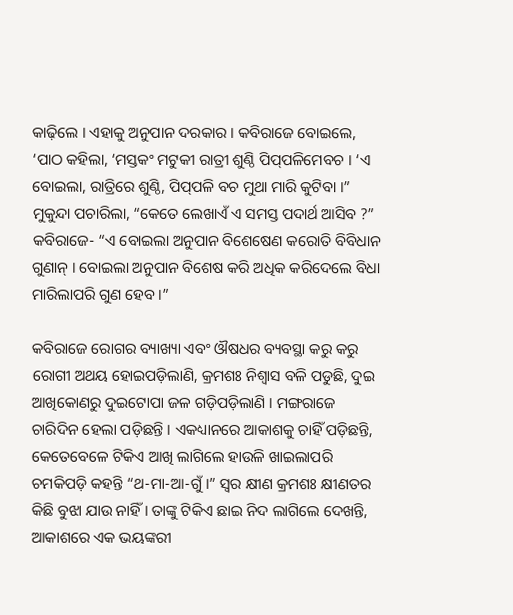କାଢ଼ିଲେ । ଏହାକୁ ଅନୁପାନ ଦରକାର । କବିରାଜେ ବୋଇଲେ, ‘ପାଠ କହିଲା, ‘ମସ୍ତକଂ ମଟୁକୀ ରାତ୍ରୀ ଶୁଣ୍ଠି ପିପ୍‌ପଳିମେବଚ । ‘ଏ ବୋଇଲା, ରାତ୍ରିରେ ଶୁଣ୍ଠି, ପିପ୍‌ପଳି ବଚ ମୁଥା ମାରି କୁଟିବା ।” ମୁକୁନ୍ଦା ପଚାରିଲା, “କେତେ ଲେଖାଏଁ ଏ ସମସ୍ତ ପଦାର୍ଥ ଆସିବ ?” କବିରାଜେ- “ଏ ବୋଇଲା ଅନୁପାନ ବିଶେଷେଣ କରୋତି ବିବିଧାନ ଗୁଣାନ୍ । ବୋଇଲା ଅନୁପାନ ବିଶେଷ କରି ଅଧିକ କରିଦେଲେ ବିଧା ମାରିଲାପରି ଗୁଣ ହେବ ।”

କବିରାଜେ ରୋଗର ବ୍ୟାଖ୍ୟା ଏବଂ ଔଷଧର ବ୍ୟବସ୍ଥା କରୁ କରୁ ରୋଗୀ ଅଥୟ ହୋଇପଡ଼ିଲାଣି, କ୍ରମଶଃ ନିଶ୍ୱାସ ବଳି ପଡୁଛି, ଦୁଇ ଆଖିକୋଣରୁ ଦୁଇଟୋପା ଜଳ ଗଡ଼ିପଡ଼ିଲାଣି । ମଙ୍ଗରାଜେ ଚାରିଦିନ ହେଲା ପଡ଼ିଛନ୍ତି । ଏକଧ୍ୟାନରେ ଆକାଶକୁ ଚାହିଁ ପଡ଼ିଛନ୍ତି, କେତେବେଳେ ଟିକିଏ ଆଖି ଲାଗିଲେ ହାଉଳି ଖାଇଲାପରି ଚମକିପଡ଼ି କହନ୍ତି “ଥ-ମା-ଆ-ଗୁଁ ।” ସ୍ୱର କ୍ଷୀଣ କ୍ରମଶଃ କ୍ଷୀଣତର କିଛି ବୁଝା ଯାଉ ନାହିଁ । ତାଙ୍କୁ ଟିକିଏ ଛାଇ ନିଦ ଲାଗିଲେ ଦେଖନ୍ତି, ଆକାଶରେ ଏକ ଭୟଙ୍କରୀ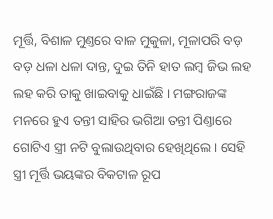ମୂର୍ତ୍ତି, ବିଶାଳ ମୁଣ୍ତରେ ବାଳ ମୁକୁଳା, ମୂଳାପରି ବଡ଼ ବଡ଼ ଧଳା ଧଳା ଦାନ୍ତ, ଦୁଇ ତିନି ହାତ ଲମ୍ବ ଜିଭ ଲହ ଲହ କରି ତାକୁ ଖାଇବାକୁ ଧାଇଁଛି । ମଙ୍ଗରାଜଙ୍କ ମନରେ ହୁଏ ତନ୍ତୀ ସାହିର ଭଗିଆ ତନ୍ତୀ ପିଣ୍ତାରେ ଗୋଟିଏ ସ୍ତ୍ରୀ ନଟି ବୁଲାଉଥିବାର ହେଖିଥିଲେ । ସେହି ସ୍ତ୍ରୀ ମୂର୍ତ୍ତି ଭୟଙ୍କର ବିକଟାଳ ରୂପ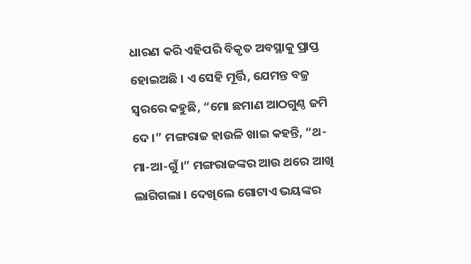ଧାରଣ କରି ଏହିପରି ବିକୃତ ଅବସ୍ଥାକୁ ପ୍ରାପ୍ତ ହୋଇଅଛି । ଏ ସେହି ମୂର୍ତ୍ତି, ଯେମନ୍ତ ବଜ୍ର ସ୍ୱରରେ କହୁଛି, “ମୋ ଛମାଣ ଆଠଗୁଣ୍ଠ ଜମି ଦେ ।” ମଙ୍ଗରାଜ ହାଉଳି ଖାଇ କହନ୍ତି, “ଥ-ମା-ଆ-ଗୁଁ ।” ମଙ୍ଗରାଜଙ୍କର ଆଉ ଥରେ ଆଖି ଲାଗିଗଲା । ଦେଖିଲେ ଗୋଟାଏ ଭୟଙ୍କର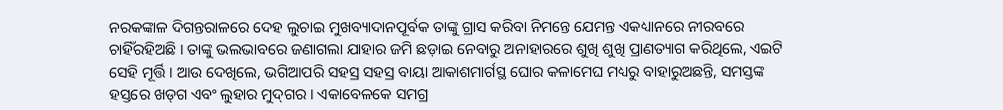ନରକଙ୍କାଳ ଦିଗନ୍ତରାଳରେ ଦେହ ଲୁଚାଇ ମୁଖବ୍ୟାଦାନପୂର୍ବକ ତାଙ୍କୁ ଗ୍ରାସ କରିବା ନିମନ୍ତେ ଯେମନ୍ତ ଏକଧ୍ୟାନରେ ନୀରବରେ ଚାହିଁରହିଅଛି । ତାଙ୍କୁ ଭଲଭାବରେ ଜଣାଗଲା ଯାହାର ଜମି ଛଡ଼ାଇ ନେବାରୁ ଅନାହାରରେ ଶୁଖି ଶୁଖି ପ୍ରାଣତ୍ୟାଗ କରିଥିଲେ, ଏଇଟି ସେହି ମୂର୍ତ୍ତି । ଆଉ ଦେଖିଲେ, ଭଗିଆପରି ସହସ୍ର ସହସ୍ର ବାୟା ଆକାଶମାର୍ଗସ୍ଥ ଘୋର କଳାମେଘ ମଧ୍ୟରୁ ବାହାରୁଅଛନ୍ତି, ସମସ୍ତଙ୍କ ହସ୍ତରେ ଖଡ୍‌ଗ ଏବଂ ଲୁହାର ମୁଦ୍‌ଗର । ଏକାବେଳକେ ସମଗ୍ର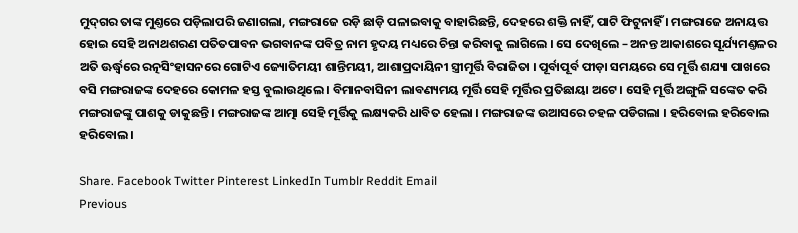ମୁଦ୍‌ଗର ତାଙ୍କ ମୁଣ୍ତରେ ପଡ଼ିଲାପରି ଜଣାଗଲା, ମଙ୍ଗରାଜେ ରଡ଼ି ଛାଡ଼ି ପଳାଇବାକୁ ବାହାରିଛନ୍ତି, ଦେହରେ ଶକ୍ତି ନାହିଁ, ପାଟି ଫିଟୁନାହିଁ । ମଙ୍ଗରାଜେ ଅନାୟତ୍ତ ହୋଇ ସେହି ଅନାଥଶରଣ ପତିତପାବନ ଭଗବାନଙ୍କ ପବିତ୍ର ନାମ ହୃଦୟ ମଧ୍ୟରେ ଚିନ୍ତା କରିବାକୁ ଲାଗିଲେ । ସେ ଦେଖିଲେ – ଅନନ୍ତ ଆକାଶରେ ସୂର୍ଯ୍ୟମଣ୍ତଳର ଅତି ଊର୍ଦ୍ଧ୍ୱରେ ରତ୍ନସିଂହାସନରେ ଗୋଟିଏ ଜ୍ୟୋତିମୟୀ ଶାନ୍ତିମୟୀ, ଆଶାପ୍ରଦାୟିନୀ ସ୍ତ୍ରୀମୂର୍ତ୍ତି ବିରାଜିତା । ପୂର୍ବାପୂର୍ବ ପୀଡ଼ା ସମୟରେ ସେ ମୂର୍ତ୍ତି ଶଯ୍ୟା ପାଖରେ ବସି ମଙ୍ଗରାଜଙ୍କ ଦେହରେ କୋମଳ ହସ୍ତ ବୁଲାଉଥିଲେ । ବିମାନବାସିନୀ ଲାବଣ୍ୟମୟ ମୂର୍ତ୍ତି ସେହି ମୂର୍ତ୍ତିର ପ୍ରତିଛାୟା ଅଟେ । ସେହି ମୂର୍ତ୍ତି ଅଙ୍ଗୁଳି ସଙ୍କେତ କରି ମଙ୍ଗରାଜଙ୍କୁ ପାଶକୁ ଡାକୁଛନ୍ତି । ମଙ୍ଗରାଜଙ୍କ ଆତ୍ମା ସେହି ମୂର୍ତ୍ତିକୁ ଲକ୍ଷ୍ୟକରି ଧାବିତ ହେଲା । ମଙ୍ଗରାଜଙ୍କ ଉଆସରେ ଚହଳ ପଡିଗଲା । ହରିବୋଲ ହରିବୋଲ ହରିବୋଲ ।

Share. Facebook Twitter Pinterest LinkedIn Tumblr Reddit Email
Previous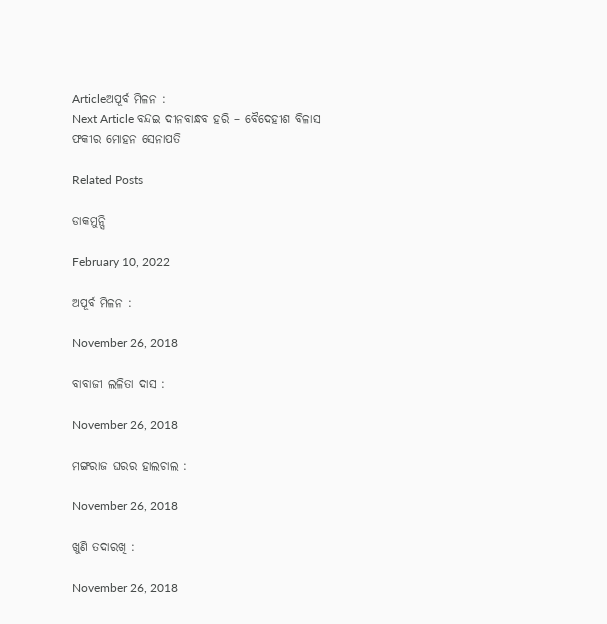Articleଅପୂର୍ବ ମିଳନ :
Next Article ବନ୍ଦଇ ଦୀନବାନ୍ଧବ ହରି – ବୈଦେହୀଶ ବିଳାସ
ଫକୀର ମୋହନ ସେନାପତି

Related Posts

ଡାକମୁନ୍ସି

February 10, 2022

ଅପୂର୍ବ ମିଳନ :

November 26, 2018

ବାବାଜୀ ଲଳିତା ଦାସ :

November 26, 2018

ମଙ୍ଗରାଜ ଘରର ହାଲଚାଲ :

November 26, 2018

ଖୁଣି ତଦାରଖି :

November 26, 2018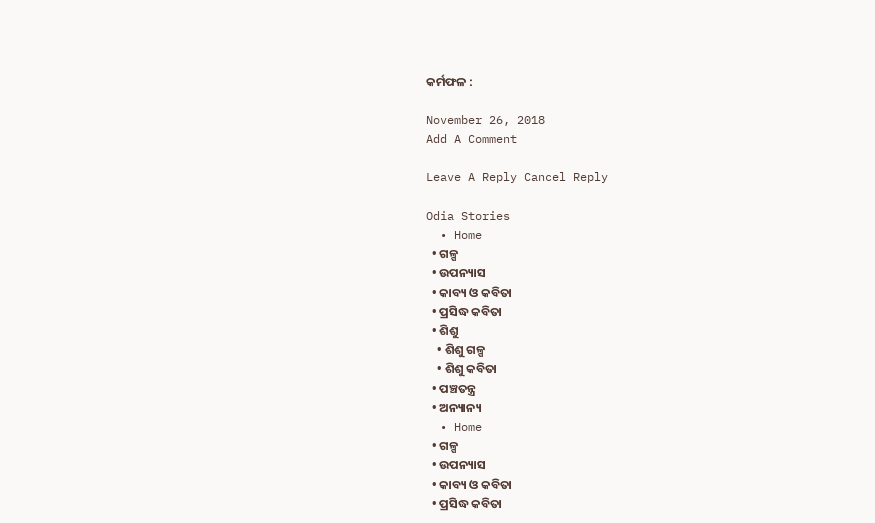କର୍ମଫଳ :

November 26, 2018
Add A Comment

Leave A Reply Cancel Reply

Odia Stories
  • Home
  • ଗଳ୍ପ
  • ଉପନ୍ୟାସ
  • କାବ୍ୟ ଓ କବିତା
  • ପ୍ରସିଦ୍ଧ କବିତା
  • ଶିଶୁ
    • ଶିଶୁ ଗଳ୍ପ
    • ଶିଶୁ କବିତା
  • ପଞ୍ଚତନ୍ତ୍ର
  • ଅନ୍ୟାନ୍ୟ
  • Home
  • ଗଳ୍ପ
  • ଉପନ୍ୟାସ
  • କାବ୍ୟ ଓ କବିତା
  • ପ୍ରସିଦ୍ଧ କବିତା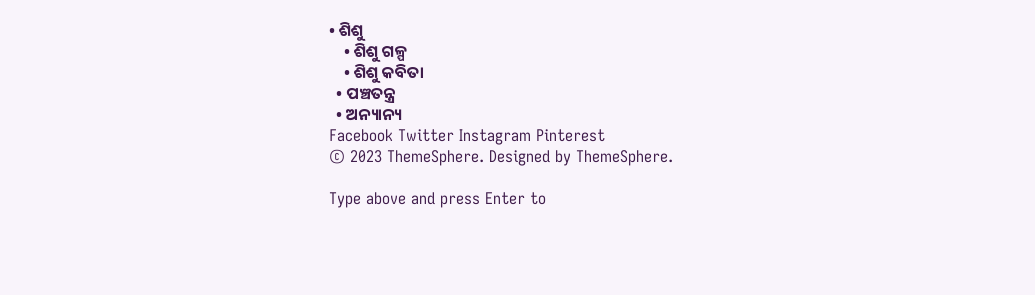• ଶିଶୁ
    • ଶିଶୁ ଗଳ୍ପ
    • ଶିଶୁ କବିତା
  • ପଞ୍ଚତନ୍ତ୍ର
  • ଅନ୍ୟାନ୍ୟ
Facebook Twitter Instagram Pinterest
© 2023 ThemeSphere. Designed by ThemeSphere.

Type above and press Enter to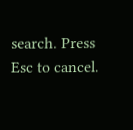search. Press Esc to cancel.